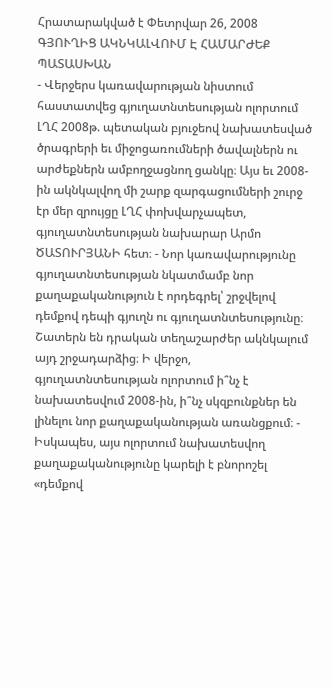Հրատարակված է Փետրվար 26, 2008
ԳՅՈՒՂԻՑ ԱԿՆԿԱԼՎՈՒՄ Է ՀԱՄԱՐԺԵՔ ՊԱՏԱՍԽԱՆ
- Վերջերս կառավարության նիստում հաստատվեց գյուղատնտեսության ոլորտում ԼՂՀ 2008թ. պետական բյուջեով նախատեսված ծրագրերի եւ միջոցառումների ծավալներն ու արժեքներն ամբողջացնող ցանկը։ Այս եւ 2008-ին ակնկալվող մի շարք զարգացումների շուրջ էր մեր զրույցը ԼՂՀ փոխվարչապետ, գյուղատնտեսության նախարար Արմո ԾԱՏՈՒՐՅԱՆԻ հետ։ - Նոր կառավարությունը գյուղատնտեսության նկատմամբ նոր քաղաքականություն է որդեգրել՝ շրջվելով դեմքով դեպի գյուղն ու գյուղատնտեսությունը։ Շատերն են դրական տեղաշարժեր ակնկալում այդ շրջադարձից։ Ի վերջո, գյուղատնտեսության ոլորտում ի՞նչ է նախատեսվում 2008-ին, ի՞նչ սկզբունքներ են լինելու նոր քաղաքականության առանցքում։ - Իսկապես, այս ոլորտում նախատեսվող քաղաքականությունը կարելի է բնորոշել «դեմքով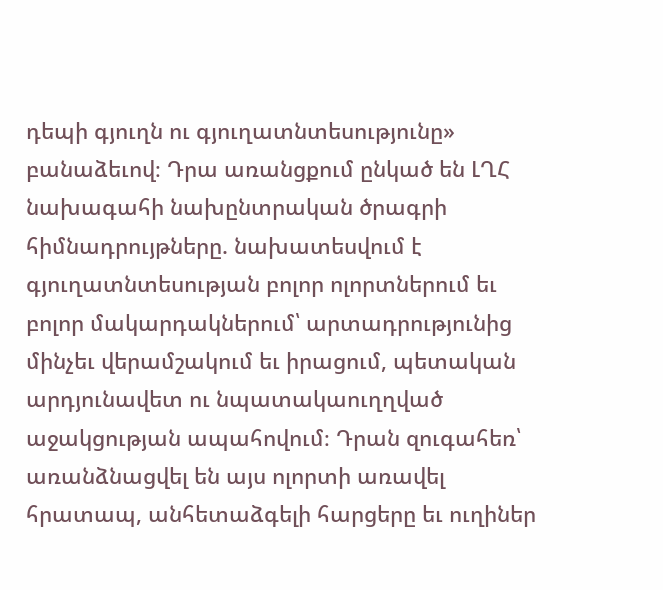դեպի գյուղն ու գյուղատնտեսությունը» բանաձեւով։ Դրա առանցքում ընկած են ԼՂՀ նախագահի նախընտրական ծրագրի հիմնադրույթները. նախատեսվում է գյուղատնտեսության բոլոր ոլորտներում եւ բոլոր մակարդակներում՝ արտադրությունից մինչեւ վերամշակում եւ իրացում, պետական արդյունավետ ու նպատակաուղղված աջակցության ապահովում։ Դրան զուգահեռ՝ առանձնացվել են այս ոլորտի առավել հրատապ, անհետաձգելի հարցերը եւ ուղիներ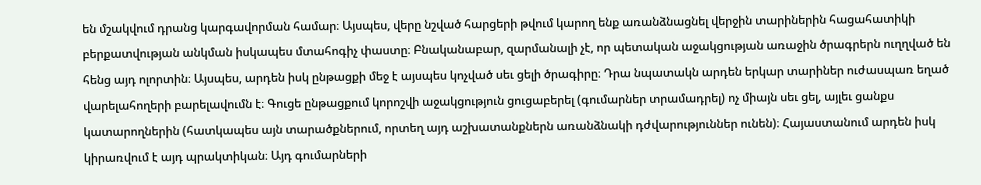են մշակվում դրանց կարգավորման համար։ Այսպես, վերը նշված հարցերի թվում կարող ենք առանձնացնել վերջին տարիներին հացահատիկի բերքատվության անկման իսկապես մտահոգիչ փաստը։ Բնականաբար, զարմանալի չէ, որ պետական աջակցության առաջին ծրագրերն ուղղված են հենց այդ ոլորտին։ Այսպես, արդեն իսկ ընթացքի մեջ է այսպես կոչված սեւ ցելի ծրագիրը։ Դրա նպատակն արդեն երկար տարիներ ուժասպառ եղած վարելահողերի բարելավումն է։ Գուցե ընթացքում կորոշվի աջակցություն ցուցաբերել (գումարներ տրամադրել) ոչ միայն սեւ ցել, այլեւ ցանքս կատարողներին (հատկապես այն տարածքներում, որտեղ այդ աշխատանքներն առանձնակի դժվարություններ ունեն)։ Հայաստանում արդեն իսկ կիրառվում է այդ պրակտիկան։ Այդ գումարների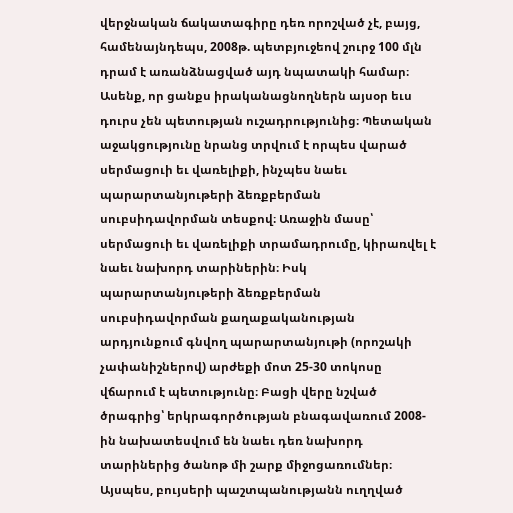վերջնական ճակատագիրը դեռ որոշված չէ, բայց, համենայնդեպս, 2008թ. պետբյուջեով շուրջ 100 մլն դրամ է առանձնացված այդ նպատակի համար։ Ասենք, որ ցանքս իրականացնողներն այսօր եւս դուրս չեն պետության ուշադրությունից։ Պետական աջակցությունը նրանց տրվում է որպես վարած սերմացուի եւ վառելիքի, ինչպես նաեւ պարարտանյութերի ձեռքբերման սուբսիդավորման տեսքով։ Առաջին մասը՝ սերմացուի եւ վառելիքի տրամադրումը, կիրառվել է նաեւ նախորդ տարիներին։ Իսկ պարարտանյութերի ձեռքբերման սուբսիդավորման քաղաքականության արդյունքում գնվող պարարտանյութի (որոշակի չափանիշներով) արժեքի մոտ 25-30 տոկոսը վճարում է պետությունը։ Բացի վերը նշված ծրագրից՝ երկրագործության բնագավառում 2008-ին նախատեսվում են նաեւ դեռ նախորդ տարիներից ծանոթ մի շարք միջոցառումներ։ Այսպես, բույսերի պաշտպանությանն ուղղված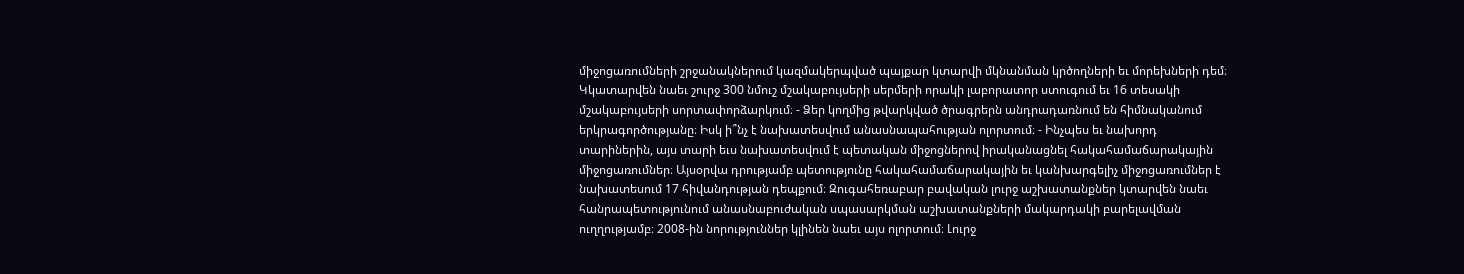միջոցառումների շրջանակներում կազմակերպված պայքար կտարվի մկնանման կրծողների եւ մորեխների դեմ։ Կկատարվեն նաեւ շուրջ 300 նմուշ մշակաբույսերի սերմերի որակի լաբորատոր ստուգում եւ 16 տեսակի մշակաբույսերի սորտափորձարկում։ - Ձեր կողմից թվարկված ծրագրերն անդրադառնում են հիմնականում երկրագործությանը։ Իսկ ի՞նչ է նախատեսվում անասնապահության ոլորտում։ - Ինչպես եւ նախորդ տարիներին, այս տարի եւս նախատեսվում է պետական միջոցներով իրականացնել հակահամաճարակային միջոցառումներ։ Այսօրվա դրությամբ պետությունը հակահամաճարակային եւ կանխարգելիչ միջոցառումներ է նախատեսում 17 հիվանդության դեպքում։ Զուգահեռաբար բավական լուրջ աշխատանքներ կտարվեն նաեւ հանրապետությունում անասնաբուժական սպասարկման աշխատանքների մակարդակի բարելավման ուղղությամբ։ 2008-ին նորություններ կլինեն նաեւ այս ոլորտում։ Լուրջ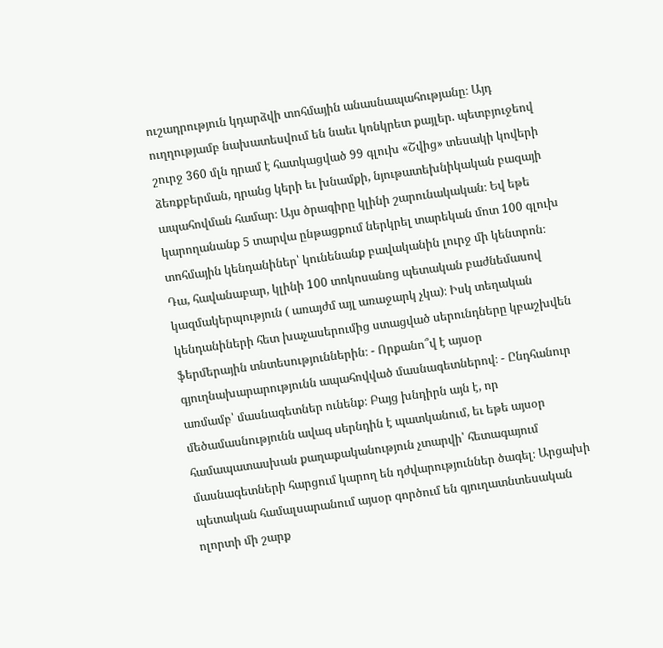ուշադրություն կդարձվի տոհմային անասնապահությանը։ Այդ ուղղությամբ նախատեսվում են նաեւ կոնկրետ քայլեր. պետբյուջեով շուրջ 360 մլն դրամ է հատկացված 99 գլուխ «Շվից» տեսակի կովերի ձեռքբերման, դրանց կերի եւ խնամքի, նյութատեխնիկական բազայի ապահովման համար։ Այս ծրագիրը կլինի շարունակական։ Եվ եթե կարողանանք 5 տարվա ընթացքում ներկրել տարեկան մոտ 100 գլուխ տոհմային կենդանիներ՝ կունենանք բավականին լուրջ մի կենտրոն։ Դա, հավանաբար, կլինի 100 տոկոսանոց պետական բաժնեմասով կազմակերպություն ( առայժմ այլ առաջարկ չկա)։ Իսկ տեղական կենդանիների հետ խաչասերումից ստացված սերունդները կբաշխվեն ֆերմերային տնտեսություններին։ - Որքանո՞վ է այսօր գյուղնախարարությունն ապահովված մասնագետներով։ - Ընդհանուր առմամբ՝ մասնագետներ ունենք։ Բայց խնդիրն այն է, որ մեծամասնությունն ավագ սերնդին է պատկանում, եւ եթե այսօր համապատասխան քաղաքականություն չտարվի՝ հետագայում մասնագետների հարցում կարող են դժվարություններ ծագել։ Արցախի պետական համալսարանում այսօր գործում են գյուղատնտեսական ոլորտի մի շարք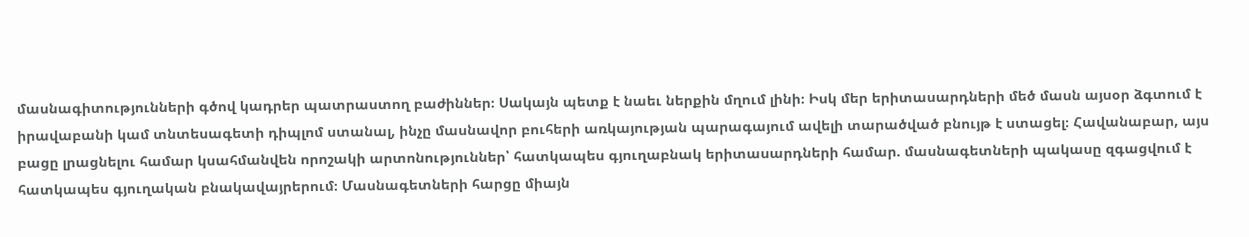մասնագիտությունների գծով կադրեր պատրաստող բաժիններ։ Սակայն պետք է նաեւ ներքին մղում լինի։ Իսկ մեր երիտասարդների մեծ մասն այսօր ձգտում է իրավաբանի կամ տնտեսագետի դիպլոմ ստանալ, ինչը մասնավոր բուհերի առկայության պարագայում ավելի տարածված բնույթ է ստացել։ Հավանաբար, այս բացը լրացնելու համար կսահմանվեն որոշակի արտոնություններ՝ հատկապես գյուղաբնակ երիտասարդների համար. մասնագետների պակասը զգացվում է հատկապես գյուղական բնակավայրերում։ Մասնագետների հարցը միայն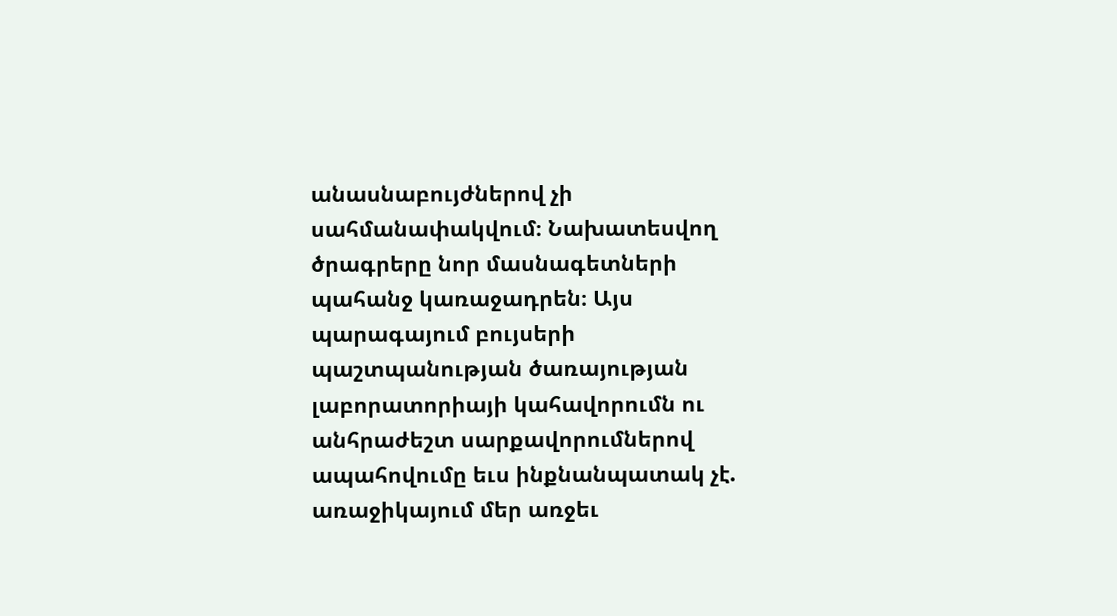անասնաբույժներով չի սահմանափակվում։ Նախատեսվող ծրագրերը նոր մասնագետների պահանջ կառաջադրեն։ Այս պարագայում բույսերի պաշտպանության ծառայության լաբորատորիայի կահավորումն ու անհրաժեշտ սարքավորումներով ապահովումը եւս ինքնանպատակ չէ. առաջիկայում մեր առջեւ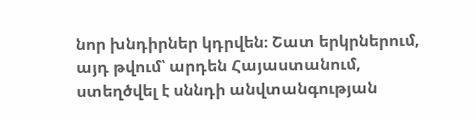նոր խնդիրներ կդրվեն։ Շատ երկրներում, այդ թվում՝ արդեն Հայաստանում, ստեղծվել է սննդի անվտանգության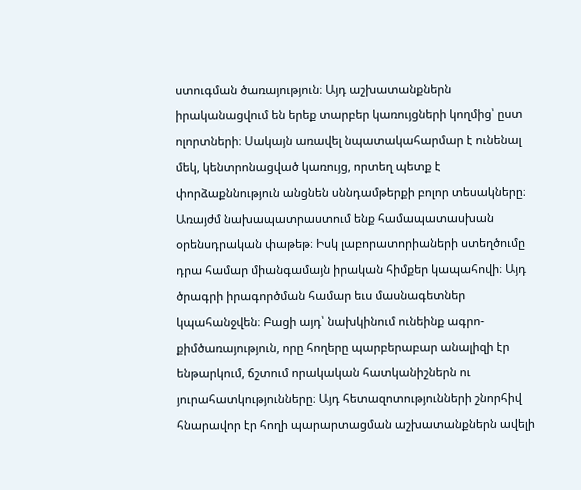ստուգման ծառայություն։ Այդ աշխատանքներն իրականացվում են երեք տարբեր կառույցների կողմից՝ ըստ ոլորտների։ Սակայն առավել նպատակահարմար է ունենալ մեկ, կենտրոնացված կառույց, որտեղ պետք է փորձաքննություն անցնեն սննդամթերքի բոլոր տեսակները։ Առայժմ նախապատրաստում ենք համապատասխան օրենսդրական փաթեթ։ Իսկ լաբորատորիաների ստեղծումը դրա համար միանգամայն իրական հիմքեր կապահովի։ Այդ ծրագրի իրագործման համար եւս մասնագետներ կպահանջվեն։ Բացի այդ՝ նախկինում ունեինք ագրո-քիմծառայություն, որը հողերը պարբերաբար անալիզի էր ենթարկում, ճշտում որակական հատկանիշներն ու յուրահատկությունները։ Այդ հետազոտությունների շնորհիվ հնարավոր էր հողի պարարտացման աշխատանքներն ավելի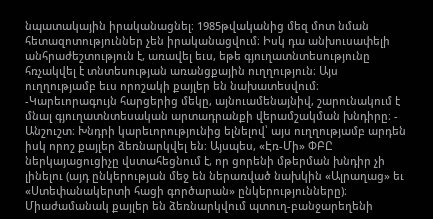նպատակային իրականացնել։ 1985թվականից մեզ մոտ նման հետազոտություններ չեն իրականացվում։ Իսկ դա անխուսափելի անհրաժեշտություն է, առավել եւս, եթե գյուղատնտեսությունը հռչակվել է տնտեսության առանցքային ուղղություն։ Այս ուղղությամբ եւս որոշակի քայլեր են նախատեսվում։ -Կարեւորագույն հարցերից մեկը, այնուամենայնիվ, շարունակում է մնալ գյուղատնտեսական արտադրանքի վերամշակման խնդիրը։ - Անշուշտ։ Խնդրի կարեւորությունից ելնելով՝ այս ուղղությամբ արդեն իսկ որոշ քայլեր ձեռնարկվել են։ Այսպես, «Էռ-Մի» ՓԲԸ ներկայացուցիչը վստահեցնում է, որ ցորենի մթերման խնդիր չի լինելու (այդ ընկերության մեջ են ներառված նախկին «Ալրաղաց» եւ «Ստեփանակերտի հացի գործարան» ընկերությունները)։ Միաժամանակ քայլեր են ձեռնարկվում պտուղ-բանջարեղենի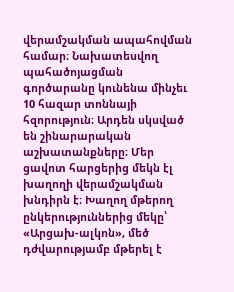վերամշակման ապահովման համար։ Նախատեսվող պահածոյացման գործարանը կունենա մինչեւ 10 հազար տոննայի հզորություն։ Արդեն սկսված են շինարարական աշխատանքները։ Մեր ցավոտ հարցերից մեկն էլ խաղողի վերամշակման խնդիրն է։ Խաղող մթերող ընկերություններից մեկը՝ «Արցախ-ալկոն», մեծ դժվարությամբ մթերել է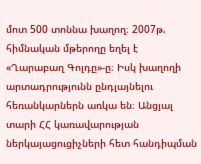մոտ 500 տոննա խաղող։ 2007թ. հիմնական մթերողը եղել է «Ղարաբաղ Գոլդը»-ը։ Իսկ խաղողի արտադրությունն ընդլայնելու հեռանկարներն առկա են։ Անցյալ տարի ՀՀ կառավարության ներկայացուցիչների հետ հանդիպման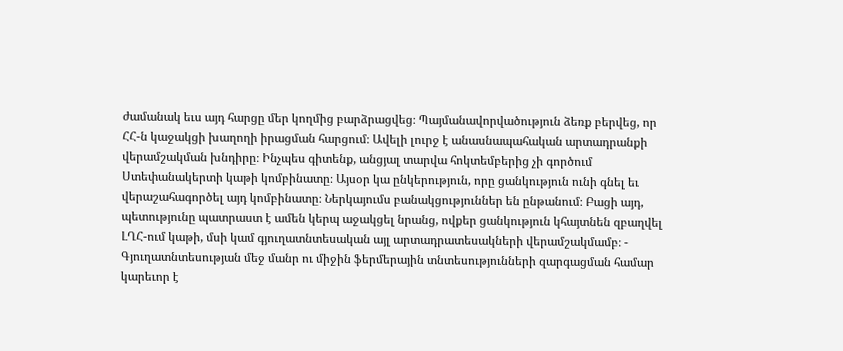ժամանակ եւս այդ հարցը մեր կողմից բարձրացվեց։ Պայմանավորվածություն ձեռք բերվեց, որ ՀՀ-ն կաջակցի խաղողի իրացման հարցում։ Ավելի լուրջ է անասնապահական արտադրանքի վերամշակման խնդիրը։ Ինչպես գիտենք, անցյալ տարվա հոկտեմբերից չի գործում Ստեփանակերտի կաթի կոմբինատը։ Այսօր կա ընկերություն, որը ցանկություն ունի գնել եւ վերաշահագործել այդ կոմբինատը։ Ներկայումս բանակցություններ են ընթանում։ Բացի այդ, պետությունը պատրաստ է ամեն կերպ աջակցել նրանց, ովքեր ցանկություն կհայտնեն զբաղվել ԼՂՀ-ում կաթի, մսի կամ գյուղատնտեսական այլ արտադրատեսակների վերամշակմամբ։ - Գյուղատնտեսության մեջ մանր ու միջին ֆերմերային տնտեսությունների զարգացման համար կարեւոր է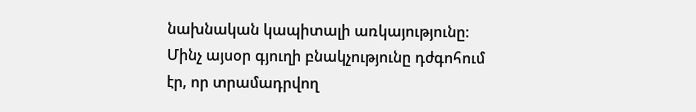նախնական կապիտալի առկայությունը։ Մինչ այսօր գյուղի բնակչությունը դժգոհում էր, որ տրամադրվող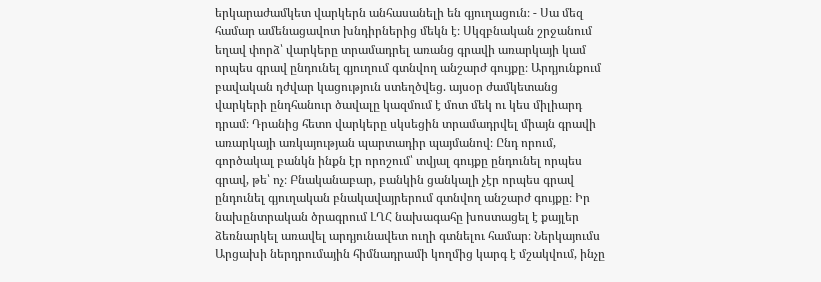երկարաժամկետ վարկերն անհասանելի են գյուղացուն։ - Սա մեզ համար ամենացավոտ խնդիրներից մեկն է։ Սկզբնական շրջանում եղավ փորձ՝ վարկերը տրամադրել առանց գրավի առարկայի կամ որպես գրավ ընդունել գյուղում գտնվող անշարժ գույքը։ Արդյունքում բավական դժվար կացություն ստեղծվեց. այսօր ժամկետանց վարկերի ընդհանուր ծավալը կազմում է մոտ մեկ ու կես միլիարդ դրամ։ Դրանից հետո վարկերը սկսեցին տրամադրվել միայն գրավի առարկայի առկայության պարտադիր պայմանով։ Ընդ որում, գործակալ բանկն ինքն էր որոշում՝ տվյալ գույքը ընդունել որպես գրավ, թե՝ ոչ։ Բնականաբար, բանկին ցանկալի չէր որպես գրավ ընդունել գյուղական բնակավայրերում գտնվող անշարժ գույքը։ Իր նախընտրական ծրագրում ԼՂՀ նախագահը խոստացել է քայլեր ձեռնարկել առավել արդյունավետ ուղի գտնելու համար։ Ներկայումս Արցախի ներդրումային հիմնադրամի կողմից կարգ է մշակվում, ինչը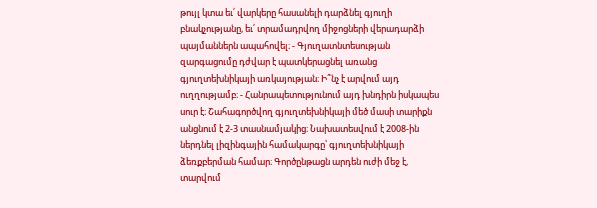թույլ կտա եւ՛ վարկերը հասանելի դարձնել գյուղի բնակչությանը, եւ՛ տրամադրվող միջոցների վերադարձի պայմաններն ապահովել։ - Գյուղատնտեսության զարգացումը դժվար է պատկերացնել առանց գյուղտեխնիկայի առկայության։ Ի՞նչ է արվում այդ ուղղությամբ։ - Հանրապետությունում այդ խնդիրն իսկապես սուր է։ Շահագործվող գյուղտեխնիկայի մեծ մասի տարիքն անցնում է 2-3 տասնամյակից։ Նախատեսվում է 2008-ին ներդնել լիզինգային համակարգը՝ գյուղտեխնիկայի ձեռքբերման համար։ Գործընթացն արդեն ուժի մեջ է, տարվում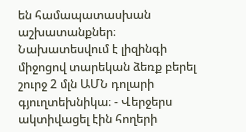են համապատասխան աշխատանքներ։ Նախատեսվում է լիզինգի միջոցով տարեկան ձեռք բերել շուրջ 2 մլն ԱՄՆ դոլարի գյուղտեխնիկա։ - Վերջերս ակտիվացել էին հողերի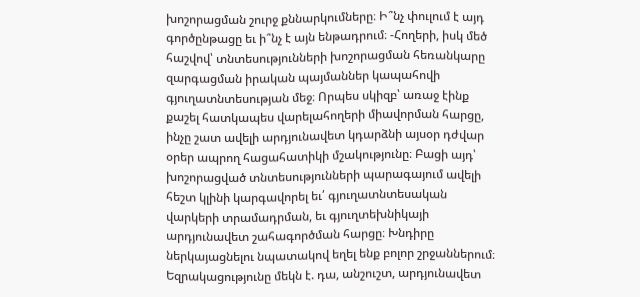խոշորացման շուրջ քննարկումները։ Ի՞նչ փուլում է այդ գործընթացը եւ ի՞նչ է այն ենթադրում։ -Հողերի, իսկ մեծ հաշվով՝ տնտեսությունների խոշորացման հեռանկարը զարգացման իրական պայմաններ կապահովի գյուղատնտեսության մեջ։ Որպես սկիզբ՝ առաջ էինք քաշել հատկապես վարելահողերի միավորման հարցը, ինչը շատ ավելի արդյունավետ կդարձնի այսօր դժվար օրեր ապրող հացահատիկի մշակությունը։ Բացի այդ՝ խոշորացված տնտեսությունների պարագայում ավելի հեշտ կլինի կարգավորել եւ՛ գյուղատնտեսական վարկերի տրամադրման, եւ գյուղտեխնիկայի արդյունավետ շահագործման հարցը։ Խնդիրը ներկայացնելու նպատակով եղել ենք բոլոր շրջաններում։ Եզրակացությունը մեկն է. դա, անշուշտ, արդյունավետ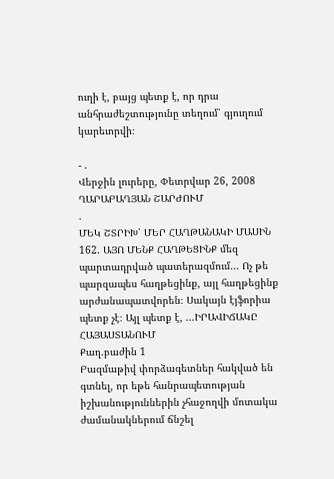ուղի է, բայց պետք է, որ դրա անհրաժեշտությունը տեղում՝ գյուղում կարեւորվի։

- .
Վերջին լուրերը, Փետրվար 26, 2008
ՂԱՐԱԲԱՂՅԱՆ ՇԱՐԺՈՒՄ
.
ՄԵԿ ՇՏՐԻԽ՝ ՄԵՐ ՀԱՂԹԱՆԱԿԻ ՄԱՍԻՆ 162. ԱՅՈ ՄԵՆՔ ՀԱՂԹԵՑԻՆՔ մեզ պարտադրված պատերազմում... Ոչ թե պարզապես հաղթեցինք, այլ հաղթեցինք արժանապատվորեն։ Սակայն էյֆորիա պետք չէ։ Այլ պետք է, ...ԻՐԱՎԻՃԱԿԸ ՀԱՅԱՍՏԱՆՈՒՄ
Քաղ.բաժին 1
Բազմաթիվ փորձագետներ հակված են գտնել, որ եթե հանրապետության իշխանություններին չհաջողվի մոտակա ժամանակներում ճնշել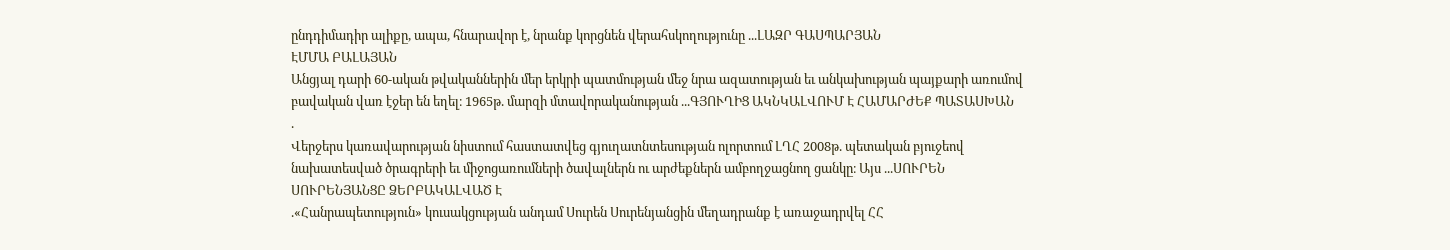ընդդիմադիր ալիքը, ապա, հնարավոր է, նրանք կորցնեն վերահսկողությունը ...ԼԱԶՐ ԳԱՍՊԱՐՅԱՆ
ԷՄՄԱ ԲԱԼԱՅԱՆ
Անցյալ դարի 60-ական թվականներին մեր երկրի պատմության մեջ նրա ազատության եւ անկախության պայքարի առումով բավական վառ էջեր են եղել։ 1965թ. մարզի մտավորականության ...ԳՅՈՒՂԻՑ ԱԿՆԿԱԼՎՈՒՄ Է ՀԱՄԱՐԺԵՔ ՊԱՏԱՍԽԱՆ
.
Վերջերս կառավարության նիստում հաստատվեց գյուղատնտեսության ոլորտում ԼՂՀ 2008թ. պետական բյուջեով նախատեսված ծրագրերի եւ միջոցառումների ծավալներն ու արժեքներն ամբողջացնող ցանկը։ Այս ...ՍՈՒՐԵՆ ՍՈՒՐԵՆՅԱՆՑԸ ՁԵՐԲԱԿԱԼՎԱԾ Է
.«Հանրապետություն» կուսակցության անդամ Սուրեն Սուրենյանցին մեղադրանք է առաջադրվել ՀՀ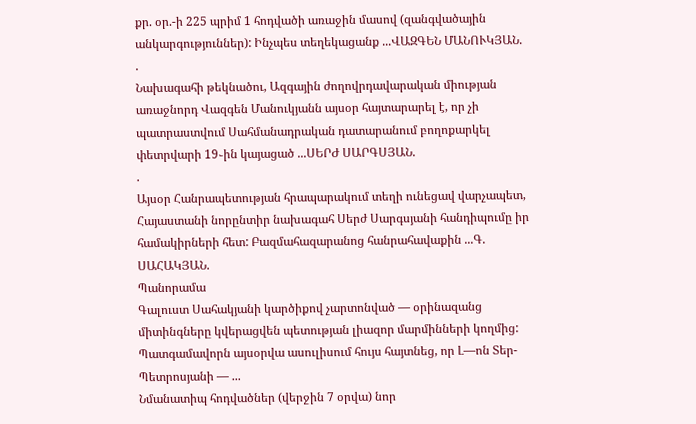քր. օր.-ի 225 պրիմ 1 հոդվածի առաջին մասով (զանգվածային անկարգություններ): Ինչպես տեղեկացանք ...ՎԱԶԳԵՆ ՄԱՆՈՒԿՅԱՆ.
.
Նախագահի թեկնածու, Ազգային ժողովրդավարական միության առաջնորդ Վազգեն Մանուկյանն այսօր հայտարարել է, որ չի պատրաստվում Սահմանադրական դատարանում բողոքարկել փետրվարի 19֊ին կայացած ...ՍԵՐԺ ՍԱՐԳՍՅԱՆ.
.
Այսօր Հանրապետության հրապարակում տեղի ունեցավ վարչապետ, Հայաստանի նորընտիր նախագահ Սերժ Սարգսյանի հանդիպումը իր համակիրների հետ: Բազմահազարանոց հանրահավաքին ...Գ. ՍԱՀԱԿՅԱՆ.
Պանորամա
Գալուստ Սահակյանի կարծիքով չարտոնված — օրինազանց միտինգները կվերացվեն պետության լիազոր մարմինների կողմից: Պատգամավորն այսօրվա ասուլիսում հույս հայտնեց, որ Լ—ոն Տեր-Պետրոսյանի — ...
Նմանատիպ հոդվածներ (վերջին 7 օրվա) նոր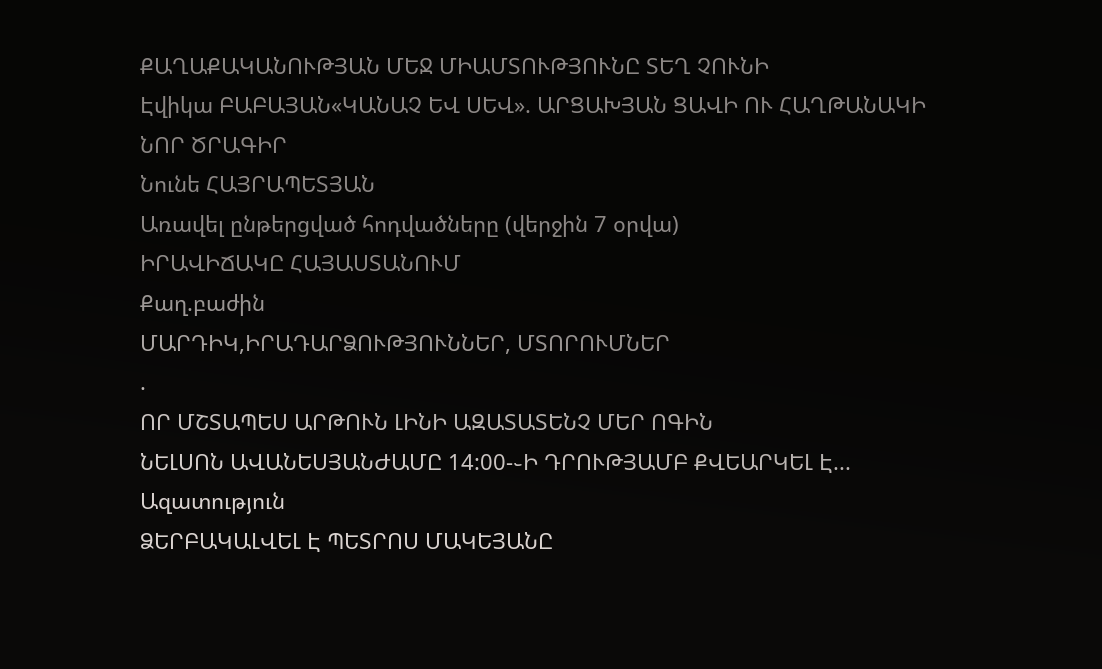ՔԱՂԱՔԱԿԱՆՈՒԹՅԱՆ ՄԵՋ ՄԻԱՄՏՈՒԹՅՈՒՆԸ ՏԵՂ ՉՈՒՆԻ
Էվիկա ԲԱԲԱՅԱՆ«ԿԱՆԱՉ ԵՎ ՍԵՎ». ԱՐՑԱԽՅԱՆ ՑԱՎԻ ՈՒ ՀԱՂԹԱՆԱԿԻ ՆՈՐ ԾՐԱԳԻՐ
Նունե ՀԱՅՐԱՊԵՏՅԱՆ
Առավել ընթերցված հոդվածները (վերջին 7 օրվա)
ԻՐԱՎԻՃԱԿԸ ՀԱՅԱՍՏԱՆՈՒՄ
Քաղ.բաժին
ՄԱՐԴԻԿ,ԻՐԱԴԱՐՁՈՒԹՅՈՒՆՆԵՐ, ՄՏՈՐՈՒՄՆԵՐ
.
ՈՐ ՄՇՏԱՊԵՍ ԱՐԹՈՒՆ ԼԻՆԻ ԱԶԱՏԱՏԵՆՉ ՄԵՐ ՈԳԻՆ
ՆԵԼՍՈՆ ԱՎԱՆԵՍՅԱՆԺԱՄԸ 14:00-֊Ի ԴՐՈՒԹՅԱՄԲ ՔՎԵԱՐԿԵԼ Է...
Ազատություն
ՁԵՐԲԱԿԱԼՎԵԼ Է ՊԵՏՐՈՍ ՄԱԿԵՅԱՆԸ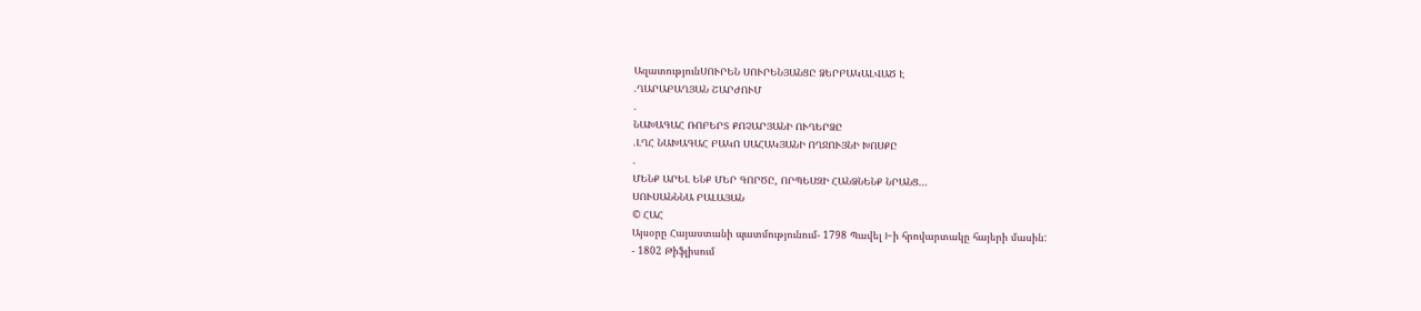ԱզատությունՍՈՒՐԵՆ ՍՈՒՐԵՆՅԱՆՑԸ ՁԵՐԲԱԿԱԼՎԱԾ Է
.ՂԱՐԱԲԱՂՅԱՆ ՇԱՐԺՈՒՄ
.
ՆԱԽԱԳԱՀ ՌՈԲԵՐՏ ՔՈՉԱՐՅԱՆԻ ՈՒՂԵՐՁԸ
.ԼՂՀ ՆԱԽԱԳԱՀ ԲԱԿՈ ՍԱՀԱԿՅԱՆԻ ՈՂՋՈՒՅՆԻ ԽՈՍՔԸ
.
ՄԵՆՔ ԱՐԵԼ ԵՆՔ ՄԵՐ ԳՈՐԾԸ, ՈՐՊԵՍԶԻ ՀԱՆՁՆԵՆՔ ՆՐԱՆՑ...
ՍՈՒՍԱՆՆՆԱ ԲԱԼԱՅԱՆ
© ՀԱՀ
Այսօրը Հայաստանի պատմությունում- 1798 Պավել I-ի հրովարտակը հայերի մասին:
- 1802 Թիֆլիսում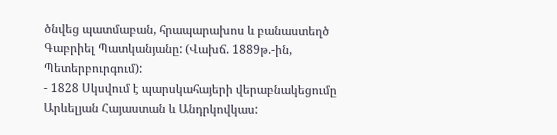ծնվեց պատմաբան, հրապարախոս և բանաստեղծ Գաբրիել Պատկանյանը: (Վախճ. 1889թ.-ին, Պետերբուրգում):
- 1828 Սկսվում է պարսկահայերի վերաբնակեցումը Արևելյան Հայաստան և Անդրկովկաս: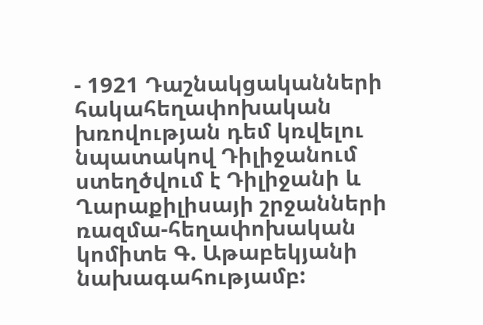- 1921 Դաշնակցականների հակահեղափոխական խռովության դեմ կռվելու նպատակով Դիլիջանում ստեղծվում է Դիլիջանի և Ղարաքիլիսայի շրջանների ռազմա-հեղափոխական կոմիտե Գ. Աթաբեկյանի նախագահությամբ: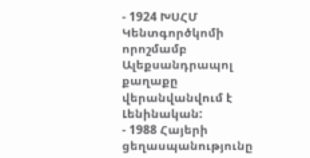- 1924 ԽՍՀՄ Կենտգործկոմի որոշմամբ Ալեքսանդրապոլ քաղաքը վերանվանվում է Լենինական:
- 1988 Հայերի ցեղասպանությունը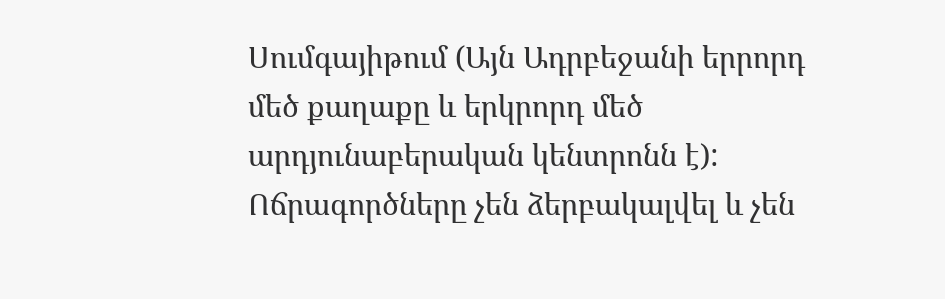Սումգայիթում (Այն Ադրբեջանի երրորդ մեծ քաղաքը և երկրորդ մեծ արդյունաբերական կենտրոնն է): Ոճրագործները չեն ձերբակալվել և չեն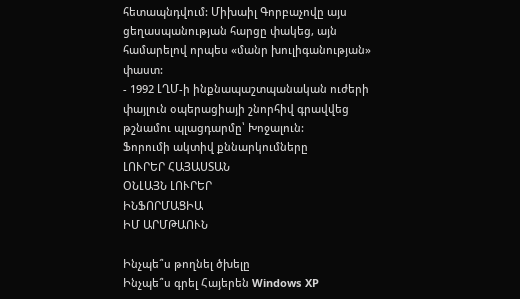հետապնդվում: Միխաիլ Գորբաչովը այս ցեղասպանության հարցը փակեց, այն համարելով որպես «մանր խուլիգանության» փաստ:
- 1992 ԼՂՄ-ի ինքնապաշտպանական ուժերի փայլուն օպերացիայի շնորհիվ գրավվեց թշնամու պլացդարմը՝ Խոջալուն:
Ֆորումի ակտիվ քննարկումները
ԼՈՒՐԵՐ ՀԱՅԱՍՏԱՆ
ՕՆԼԱՅՆ ԼՈՒՐԵՐ
ԻՆՖՈՐՄԱՑԻԱ
ԻՄ ԱՐՄԹԱՈՒՆ

Ինչպե՞ս թողնել ծխելը
Ինչպե՞ս գրել Հայերեն Windows XP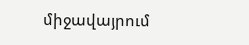միջավայրում